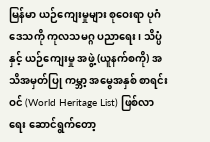မြန်မာ ယဉ်ကျေးမှုများ စုဝေးရာ ပုဂံ ဒေသကို ကုလသမဂ္ဂ ပညာရေး၊ သိပ္ပံနှင့် ယဉ်ကျေးမှု အဖွဲ့ (ယူနက်စကို) အသိအမှတ်ပြု ကမ္ဘာ့ အမွေအနှစ် စာရင်းဝင် (World Heritage List) ဖြစ်လာရေး ဆောင်ရွက်တော့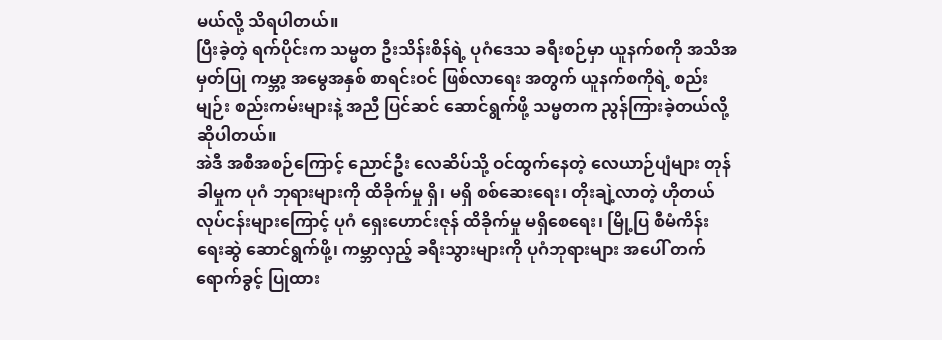မယ်လို့ သိရပါတယ်။
ပြီးခဲ့တဲ့ ရက်ပိုင်းက သမ္မတ ဦးသိန်းစိန်ရဲ့ ပုဂံဒေသ ခရီးစဉ်မှာ ယူနက်စကို အသိအမှတ်ပြု ကမ္ဘာ့ အမွေအနှစ် စာရင်းဝင် ဖြစ်လာရေး အတွက် ယူနက်စကိုရဲ့ စည်းမျဉ်း စည်းကမ်းများနဲ့ အညီ ပြင်ဆင် ဆောင်ရွက်ဖို့ သမ္မတက ညွန်ကြားခဲ့တယ်လို့ ဆိုပါတယ်။
အဲဒီ အစီအစဉ်ကြောင့် ညောင်ဦး လေဆိပ်သို့ ဝင်ထွက်နေတဲ့ လေယာဉ်ပျံများ တုန်ခါမှုက ပုဂံ ဘုရားများကို ထိခိုက်မှု ရှိ၊ မရှိ စစ်ဆေးရေး၊ တိုးချဲ့လာတဲ့ ဟိုတယ် လုပ်ငန်းများကြောင့် ပုဂံ ရှေးဟောင်းဇုန် ထိခိုက်မှု မရှိစေရေး၊ မြို့ပြ စီမံကိန်း ရေးဆွဲ ဆောင်ရွက်ဖို့၊ ကမ္ဘာလှည့် ခရီးသွားများကို ပုဂံဘုရားများ အပေါ် တက်ရောက်ခွင့် ပြုထား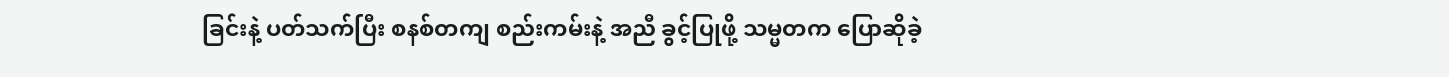ခြင်းနဲ့ ပတ်သက်ပြီး စနစ်တကျ စည်းကမ်းနဲ့ အညီ ခွင့်ပြုဖို့ သမ္မတက ပြောဆိုခဲ့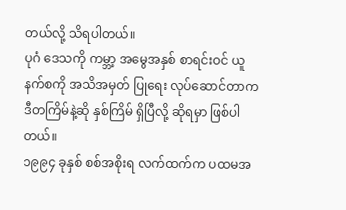တယ်လို့ သိရပါတယ်။
ပုဂံ ဒေသကို ကမ္ဘာ့ အမွေအနှစ် စာရင်းဝင် ယူနက်စကို အသိအမှတ် ပြုရေး လုပ်ဆောင်တာက ဒီတကြိမ်နဲ့ဆို နှစ်ကြိမ် ရှိပြီလို့ ဆိုရမှာ ဖြစ်ပါတယ်။
၁၉၉၄ ခုနှစ် စစ်အစိုးရ လက်ထက်က ပထမအ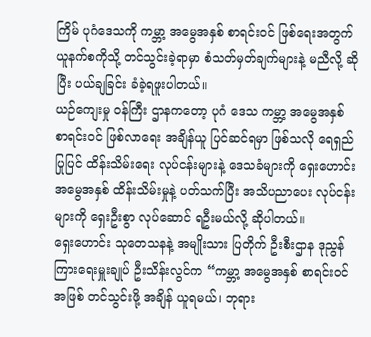ကြိမ် ပုဂံဒေသကို ကမ္ဘာ့ အမွေအနှစ် စာရင်းဝင် ဖြစ်ရေးအတွက် ယူနက်စကိုသို့ တင်သွင်းခဲ့ရာမှာ စံသတ်မှတ်ချက်များနဲ့ မညီလို့ ဆိုပြီး ပယ်ချခြင်း ခံခဲ့ရဖူးပါတယ်။
ယဉ်ကျေးမှု ဝန်ကြီး ဌာနကတော့ ပုဂံ ဒေသ ကမ္ဘာ့ အမွေအနှစ် စာရင်းဝင် ဖြစ်လာရေး အချိန်ယူ ပြင်ဆင်ရမှာ ဖြစ်သလို ရေရှည် ပြုပြင် ထိန်းသိမ်းရေး လုပ်ငန်းများနဲ့ ဒေသခံများကို ရှေးဟောင်း အမွေအနှစ် ထိန်းသိမ်းမှုနဲ့ ပတ်သက်ပြီး အသိပညာပေး လုပ်ငန်းများကို ရှေးဦးစွာ လုပ်ဆောင် ရဦးမယ်လို့ ဆိုပါတယ်။
ရှေးဟောင်း သုတေသနနဲ့ အမျိုးသား ပြတိုက် ဦးစီးဌာန ဒုညွန်ကြားရေးမှူးချုပ် ဦးသိန်းလွင်က “ကမ္ဘာ့ အမွေအနှစ် စာရင်းဝင်အဖြစ် တင်သွင်းဖို့ အချိန် ယူရမယ်၊ ဘုရား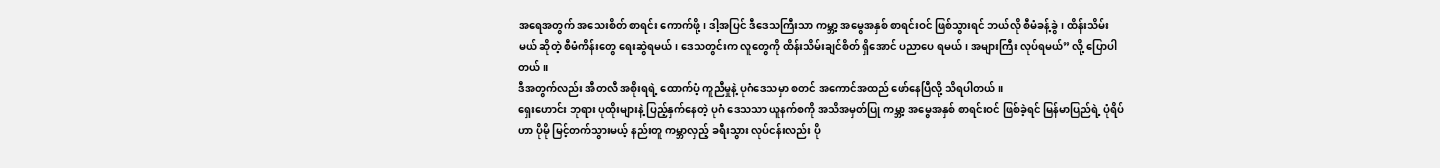အရေအတွက် အသေးစိတ် စာရင်း ကောက်ဖို့၊ ဒါ့အပြင် ဒီဒေသကြီးသာ ကမ္ဘာ့ အမွေအနှစ် စာရင်းဝင် ဖြစ်သွားရင် ဘယ်လို စီမံခန့်ခွဲ၊ ထိန်းသိမ်းမယ် ဆိုတဲ့ စီမံကိန်းတွေ ရေးဆွဲရမယ်၊ ဒေသတွင်းက လူတွေကို ထိန်းသိမ်းချင်စိတ် ရှိအောင် ပညာပေ ရမယ်၊ အများကြီး လုပ်ရမယ်” လို့ ပြောပါတယ်။
ဒီအတွက်လည်း အီတလီ အစိုးရရဲ့ ထောက်ပံ့ ကူညီမှုနဲ့ ပုဂံဒေသမှာ စတင် အကောင်အထည် ဖော်နေပြီလို့ သိရပါတယ်။
ရှေးဟောင်း ဘုရား ပုထိုးများနဲ့ ပြည့်နှက်နေတဲ့ ပုဂံ ဒေသသာ ယူနက်စကို အသိအမှတ်ပြု ကမ္ဘာ့ အမွေအနှစ် စာရင်းဝင် ဖြစ်ခဲ့ရင် မြန်မာပြည်ရဲ့ ပုံရိပ်ဟာ ပိုမို မြင့်တက်သွားမယ့် နည်းတူ ကမ္ဘာလှည့် ခရီးသွား လုပ်ငန်းလည်း ပို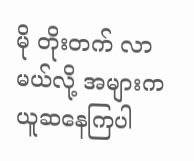မို တိုးတက် လာမယ်လို့ အများက ယူဆနေကြပါ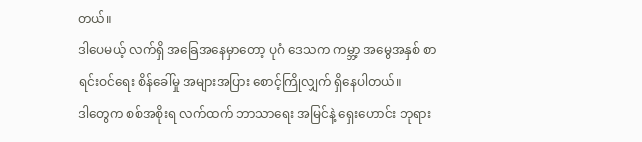တယ်။
ဒါပေမယ့် လက်ရှိ အခြေအနေမှာတော့ ပုဂံ ဒေသက ကမ္ဘာ့ အမွေအနှစ် စာရင်းဝင်ရေး စိန်ခေါ်မှု အများအပြား စောင့်ကြိုလျှက် ရှိနေပါတယ်။
ဒါတွေက စစ်အစိုးရ လက်ထက် ဘာသာရေး အမြင်နဲ့ ရှေးဟောင်း ဘုရား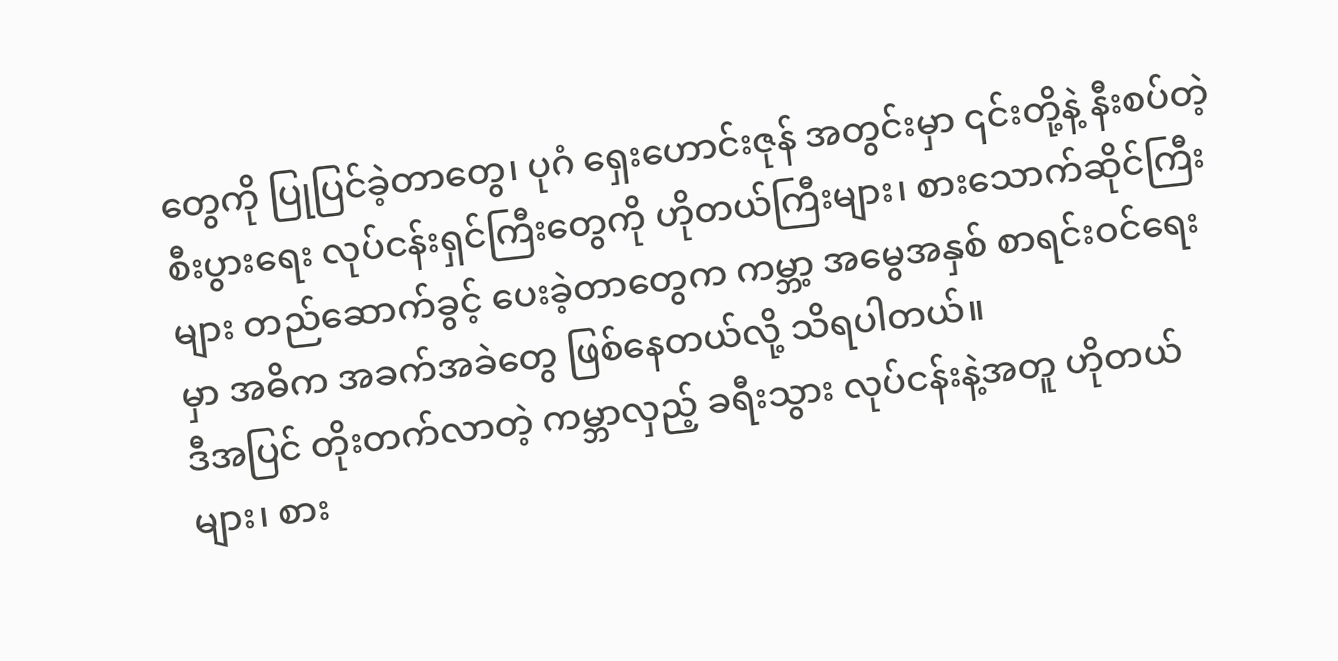တွေကို ပြုပြင်ခဲ့တာတွေ၊ ပုဂံ ရှေးဟောင်းဇုန် အတွင်းမှာ ၎င်းတို့နဲ့ နီးစပ်တဲ့ စီးပွားရေး လုပ်ငန်းရှင်ကြီးတွေကို ဟိုတယ်ကြီးများ၊ စားသောက်ဆိုင်ကြီးများ တည်ဆောက်ခွင့် ပေးခဲ့တာတွေက ကမ္ဘာ့ အမွေအနှစ် စာရင်းဝင်ရေးမှာ အဓိက အခက်အခဲတွေ ဖြစ်နေတယ်လို့ သိရပါတယ်။
ဒီအပြင် တိုးတက်လာတဲ့ ကမ္ဘာလှည့် ခရီးသွား လုပ်ငန်းနဲ့အတူ ဟိုတယ်များ၊ စား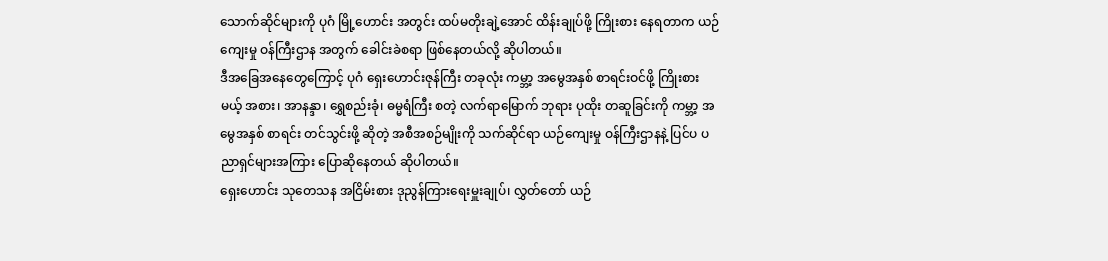သောက်ဆိုင်များကို ပုဂံ မြို့ဟောင်း အတွင်း ထပ်မတိုးချဲ့အောင် ထိန်းချုပ်ဖို့ ကြိုးစား နေရတာက ယဉ်ကျေးမှု ဝန်ကြီးဌာန အတွက် ခေါင်းခဲစရာ ဖြစ်နေတယ်လို့ ဆိုပါတယ်။
ဒီအခြေအနေတွေကြောင့် ပုဂံ ရှေးဟောင်းဇုန်ကြီး တခုလုံး ကမ္ဘာ့ အမွေအနှစ် စာရင်းဝင်ဖို့ ကြိုးစားမယ့် အစား၊ အာနန္ဒာ၊ ရွှေစည်းခုံ၊ ဓမ္မရံကြီး စတဲ့ လက်ရာမြောက် ဘုရား ပုထိုး တဆူခြင်းကို ကမ္ဘာ့ အမွေအနှစ် စာရင်း တင်သွင်းဖို့ ဆိုတဲ့ အစီအစဉ်မျိုးကို သက်ဆိုင်ရာ ယဉ်ကျေးမှု ဝန်ကြီးဌာနနဲ့ ပြင်ပ ပညာရှင်များအကြား ပြောဆိုနေတယ် ဆိုပါတယ်။
ရှေးဟောင်း သုတေသန အငြိမ်းစား ဒုညွန်ကြားရေးမှူးချုပ်၊ လွှတ်တော် ယဉ်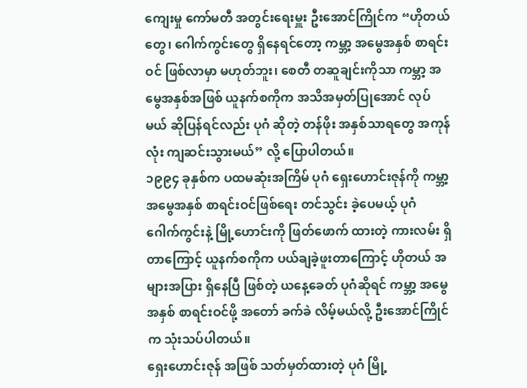ကျေးမှု ကော်မတီ အတွင်းရေးမှူး ဦးအောင်ကြိုင်က “ဟိုတယ်တွေ၊ ဂေါက်ကွင်းတွေ ရှိနေရင်တော့ ကမ္ဘာ့ အမွေအနှစ် စာရင်းဝင် ဖြစ်လာမှာ မဟုတ်ဘူး၊ စေတီ တဆူချင်းကိုသာ ကမ္ဘာ့ အမွေအနှစ်အဖြစ် ယူနက်စကိုက အသိအမှတ်ပြုအောင် လုပ်မယ် ဆိုပြန်ရင်လည်း ပုဂံ ဆိုတဲ့ တန်ဖိုး အနှစ်သာရတွေ အကုန်လုံး ကျဆင်းသွားမယ်” လို့ ပြောပါတယ်။
၁၉၉၄ ခုနှစ်က ပထမဆုံးအကြိမ် ပုဂံ ရှေးဟောင်းဇုန်ကို ကမ္ဘာ့ အမွေအနှစ် စာရင်းဝင်ဖြစ်ရေး တင်သွင်း ခဲ့ပေမယ့် ပုဂံ ဂေါက်ကွင်းနဲ့ မြို့ဟောင်းကို ဖြတ်ဖောက် ထားတဲ့ ကားလမ်း ရှိတာကြောင့် ယူနက်စကိုက ပယ်ချခဲ့ဖူးတာကြောင့် ဟိုတယ် အများအပြား ရှိနေပြီ ဖြစ်တဲ့ ယနေ့ခေတ် ပုဂံဆိုရင် ကမ္ဘာ့ အမွေအနှစ် စာရင်းဝင်ဖို့ အတော် ခက်ခဲ လိမ့်မယ်လို့ ဦးအောင်ကြိုင်က သုံးသပ်ပါတယ်။
ရှေးဟောင်းဇုန် အဖြစ် သတ်မှတ်ထားတဲ့ ပုဂံ မြို့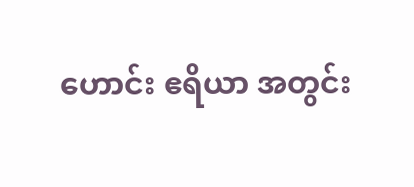ဟောင်း ဧရိယာ အတွင်း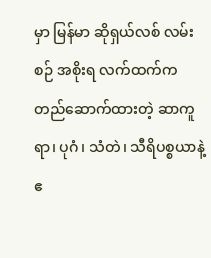မှာ မြန်မာ ဆိုရှယ်လစ် လမ်းစဉ် အစိုးရ လက်ထက်က တည်ဆောက်ထားတဲ့ ဆာကူရာ၊ ပုဂံ၊ သံတဲ၊ သီရိပစ္စယာနဲ့ ဧ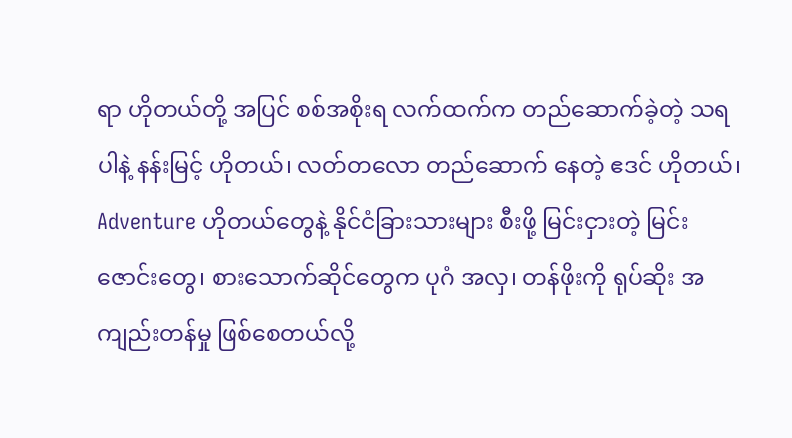ရာ ဟိုတယ်တို့ အပြင် စစ်အစိုးရ လက်ထက်က တည်ဆောက်ခဲ့တဲ့ သရပါနဲ့ နန်းမြင့် ဟိုတယ်၊ လတ်တလော တည်ဆောက် နေတဲ့ ဧဒင် ဟိုတယ်၊ Adventure ဟိုတယ်တွေနဲ့ နိုင်ငံခြားသားများ စီးဖို့ မြင်းငှားတဲ့ မြင်းဇောင်းတွေ၊ စားသောက်ဆိုင်တွေက ပုဂံ အလှ၊ တန်ဖိုးကို ရုပ်ဆိုး အကျည်းတန်မှု ဖြစ်စေတယ်လို့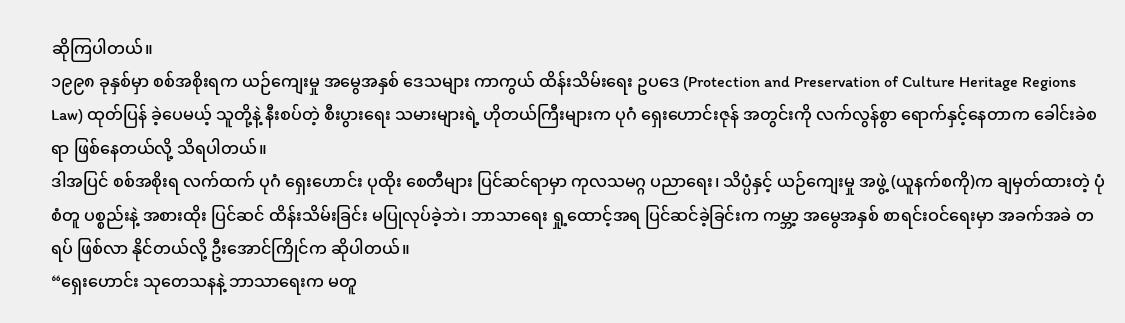ဆိုကြပါတယ်။
၁၉၉၈ ခုနှစ်မှာ စစ်အစိုးရက ယဉ်ကျေးမှု အမွေအနှစ် ဒေသများ ကာကွယ် ထိန်းသိမ်းရေး ဥပဒေ (Protection and Preservation of Culture Heritage Regions Law) ထုတ်ပြန် ခဲ့ပေမယ့် သူတို့နဲ့ နီးစပ်တဲ့ စီးပွားရေး သမားများရဲ့ ဟိုတယ်ကြီးများက ပုဂံ ရှေးဟောင်းဇုန် အတွင်းကို လက်လွန်စွာ ရောက်နှင့်နေတာက ခေါင်းခဲစရာ ဖြစ်နေတယ်လို့ သိရပါတယ်။
ဒါအပြင် စစ်အစိုးရ လက်ထက် ပုဂံ ရှေးဟောင်း ပုထိုး စေတီများ ပြင်ဆင်ရာမှာ ကုလသမဂ္ဂ ပညာရေး၊ သိပ္ပံနှင့် ယဉ်ကျေးမှု အဖွဲ့ (ယူနက်စကို)က ချမှတ်ထားတဲ့ ပုံစံတူ ပစ္စည်းနဲ့ အစားထိုး ပြင်ဆင် ထိန်းသိမ်းခြင်း မပြုလုပ်ခဲ့ဘဲ၊ ဘာသာရေး ရှု့ထောင့်အရ ပြင်ဆင်ခဲ့ခြင်းက ကမ္ဘာ့ အမွေအနှစ် စာရင်းဝင်ရေးမှာ အခက်အခဲ တရပ် ဖြစ်လာ နိုင်တယ်လို့ ဦးအောင်ကြိုင်က ဆိုပါတယ်။
“ရှေးဟောင်း သုတေသနနဲ့ ဘာသာရေးက မတူ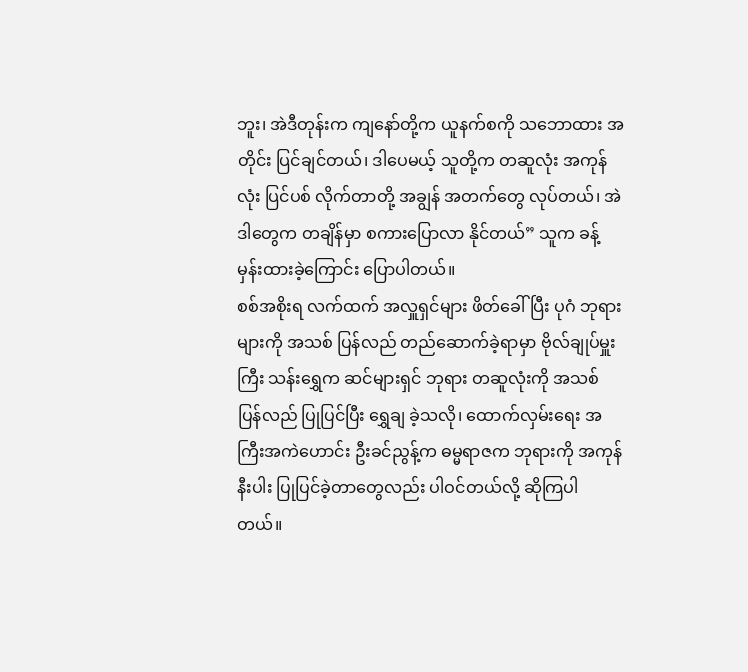ဘူး၊ အဲဒီတုန်းက ကျနော်တို့က ယူနက်စကို သဘောထား အတိုင်း ပြင်ချင်တယ်၊ ဒါပေမယ့် သူတို့က တဆူလုံး အကုန်လုံး ပြင်ပစ် လိုက်တာတို့ အချွန် အတက်တွေ လုပ်တယ်၊ အဲဒါတွေက တချိန်မှာ စကားပြောလာ နိုင်တယ်” သူက ခန့်မှန်းထားခဲ့ကြောင်း ပြောပါတယ်။
စစ်အစိုးရ လက်ထက် အလှူရှင်များ ဖိတ်ခေါ်ပြီး ပုဂံ ဘုရားများကို အသစ် ပြန်လည် တည်ဆောက်ခဲ့ရာမှာ ဗိုလ်ချုပ်မှူးကြီး သန်းရွှေက ဆင်များရှင် ဘုရား တဆူလုံးကို အသစ် ပြန်လည် ပြုပြင်ပြီး ရွှေချ ခဲ့သလို၊ ထောက်လှမ်းရေး အကြီးအကဲဟောင်း ဦးခင်ညွန့်က ဓမ္မရာဇက ဘုရားကို အကုန် နီးပါး ပြုပြင်ခဲ့တာတွေလည်း ပါဝင်တယ်လို့ ဆိုကြပါတယ်။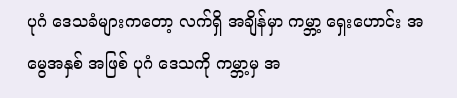ပုဂံ ဒေသခံများကတော့ လက်ရှိ အချိန်မှာ ကမ္ဘာ့ ရှေးဟောင်း အမွေအနှစ် အဖြစ် ပုဂံ ဒေသကို ကမ္ဘာ့မှ အ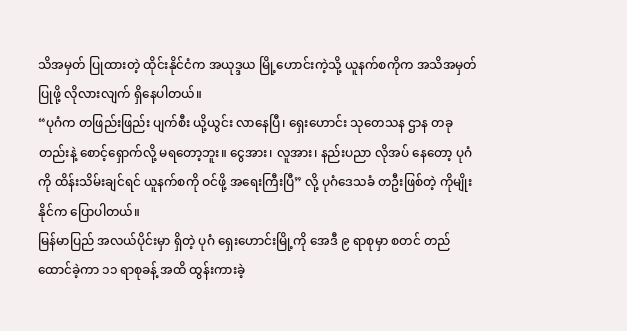သိအမှတ် ပြုထားတဲ့ ထိုင်းနိုင်ငံက အယုဒ္ဒယ မြို့ဟောင်းကဲ့သို့ ယူနက်စကိုက အသိအမှတ် ပြုဖို့ လိုလားလျက် ရှိနေပါတယ်။
“ပုဂံက တဖြည်းဖြည်း ပျက်စီး ယို့ယွင်း လာနေပြီ၊ ရှေးဟောင်း သုတေသန ဌာန တခုတည်းနဲ့ စောင့်ရှောက်လို့ မရတော့ဘူး။ ငွေအား၊ လူအား၊ နည်းပညာ လိုအပ် နေတော့ ပုဂံကို ထိန်းသိမ်းချင်ရင် ယူနက်စကို ဝင်ဖို့ အရေးကြီးပြီ” လို့ ပုဂံဒေသခံ တဦးဖြစ်တဲ့ ကိုမျိုးနိုင်က ပြောပါတယ်။
မြန်မာပြည် အလယ်ပိုင်းမှာ ရှိတဲ့ ပုဂံ ရှေးဟောင်းမြို့ကို အေဒီ ၉ ရာစုမှာ စတင် တည်ထောင်ခဲ့ကာ ၁၁ ရာစုခန့် အထိ ထွန်းကားခဲ့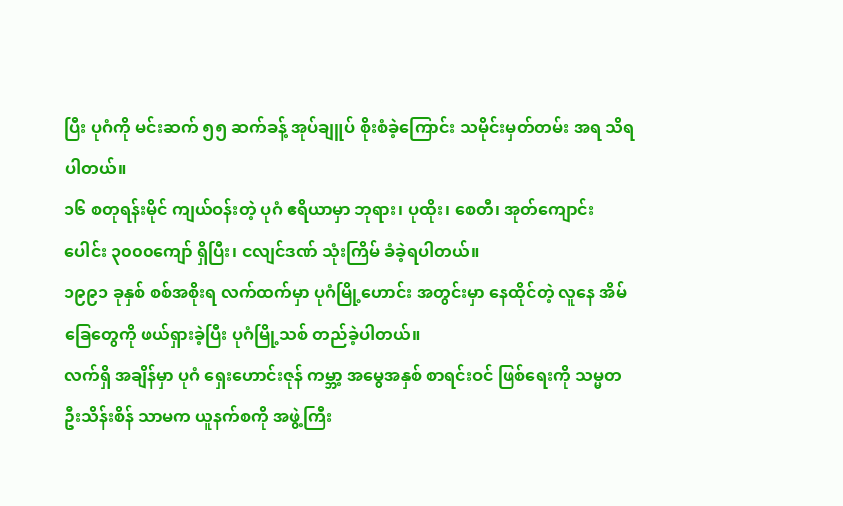ပြီး ပုဂံကို မင်းဆက် ၅၅ ဆက်ခန့် အုပ်ချူပ် စိုးစံခဲ့ကြောင်း သမိုင်းမှတ်တမ်း အရ သိရပါတယ်။
၁၆ စတုရန်းမိုင် ကျယ်ဝန်းတဲ့ ပုဂံ ဧရိယာမှာ ဘုရား၊ ပုထိုး၊ စေတီ၊ အုတ်ကျောင်းပေါင်း ၃၀၀၀ကျော် ရှိပြီး၊ ငလျင်ဒဏ် သုံးကြိမ် ခံခဲ့ရပါတယ်။
၁၉၉၁ ခုနှစ် စစ်အစိုးရ လက်ထက်မှာ ပုဂံမြို့ဟောင်း အတွင်းမှာ နေထိုင်တဲ့ လူနေ အိမ်ခြေတွေကို ဖယ်ရှားခဲ့ပြီး ပုဂံမြို့သစ် တည်ခဲ့ပါတယ်။
လက်ရှိ အချိန်မှာ ပုဂံ ရှေးဟောင်းဇုန် ကမ္ဘာ့ အမွေအနှစ် စာရင်းဝင် ဖြစ်ရေးကို သမ္မတ ဦးသိန်းစိန် သာမက ယူနက်စကို အဖွဲ့ကြီး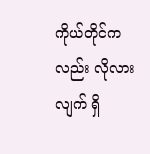ကိုယ်တိုင်ကလည်း လိုလားလျက် ရှိ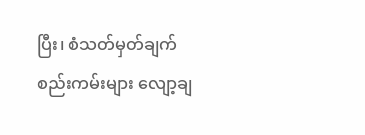ပြီး၊ စံသတ်မှတ်ချက် စည်းကမ်းများ လျော့ချ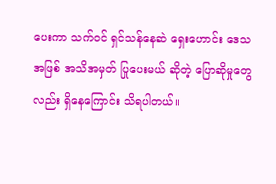ပေးကာ သက်ဝင် ရှင်သန်နေဆဲ ရှေးဟောင်း ဒေသ အဖြစ် အသိအမှတ် ပြုပေးမယ် ဆိုတဲ့ ပြောဆိုမှုတွေလည်း ရှိနေကြောင်း သိရပါတယ်။